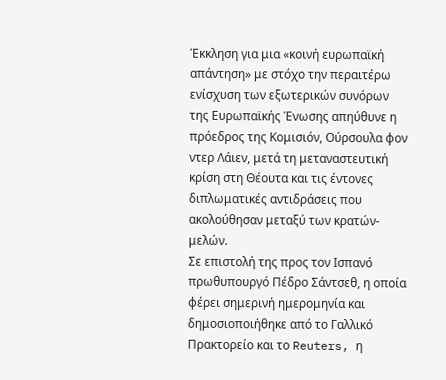Έκκληση για μια «κοινή ευρωπαϊκή απάντηση» με στόχο την περαιτέρω ενίσχυση των εξωτερικών συνόρων της Ευρωπαϊκής Ένωσης απηύθυνε η πρόεδρος της Κομισιόν, Ούρσουλα φον ντερ Λάιεν, μετά τη μεταναστευτική κρίση στη Θέουτα και τις έντονες διπλωματικές αντιδράσεις που ακολούθησαν μεταξύ των κρατών-μελών.
Σε επιστολή της προς τον Ισπανό πρωθυπουργό Πέδρο Σάντσεθ, η οποία φέρει σημερινή ημερομηνία και δημοσιοποιήθηκε από το Γαλλικό Πρακτορείο και το Reuters, η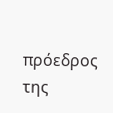πρόεδρος της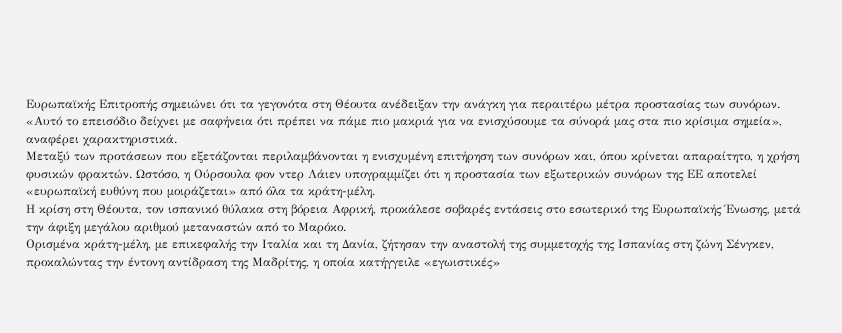Ευρωπαϊκής Επιτροπής σημειώνει ότι τα γεγονότα στη Θέουτα ανέδειξαν την ανάγκη για περαιτέρω μέτρα προστασίας των συνόρων.
«Αυτό το επεισόδιο δείχνει με σαφήνεια ότι πρέπει να πάμε πιο μακριά για να ενισχύσουμε τα σύνορά μας στα πιο κρίσιμα σημεία», αναφέρει χαρακτηριστικά.
Μεταξύ των προτάσεων που εξετάζονται περιλαμβάνονται η ενισχυμένη επιτήρηση των συνόρων και, όπου κρίνεται απαραίτητο, η χρήση φυσικών φρακτών. Ωστόσο, η Ούρσουλα φον ντερ Λάιεν υπογραμμίζει ότι η προστασία των εξωτερικών συνόρων της ΕΕ αποτελεί «ευρωπαϊκή ευθύνη που μοιράζεται» από όλα τα κράτη-μέλη.
Η κρίση στη Θέουτα, τον ισπανικό θύλακα στη βόρεια Αφρική, προκάλεσε σοβαρές εντάσεις στο εσωτερικό της Ευρωπαϊκής Ένωσης, μετά την άφιξη μεγάλου αριθμού μεταναστών από το Μαρόκο.
Ορισμένα κράτη-μέλη, με επικεφαλής την Ιταλία και τη Δανία, ζήτησαν την αναστολή της συμμετοχής της Ισπανίας στη ζώνη Σένγκεν, προκαλώντας την έντονη αντίδραση της Μαδρίτης, η οποία κατήγγειλε «εγωιστικές»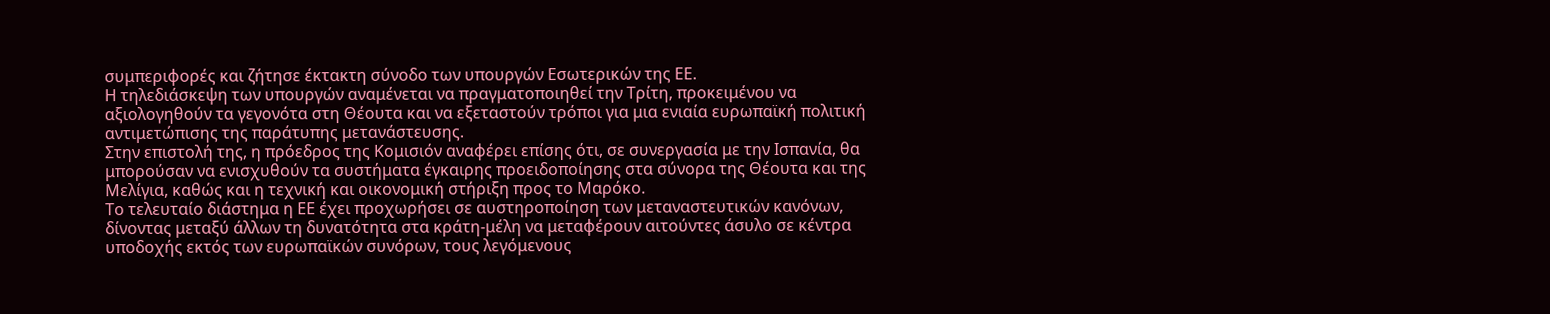συμπεριφορές και ζήτησε έκτακτη σύνοδο των υπουργών Εσωτερικών της ΕΕ.
Η τηλεδιάσκεψη των υπουργών αναμένεται να πραγματοποιηθεί την Τρίτη, προκειμένου να αξιολογηθούν τα γεγονότα στη Θέουτα και να εξεταστούν τρόποι για μια ενιαία ευρωπαϊκή πολιτική αντιμετώπισης της παράτυπης μετανάστευσης.
Στην επιστολή της, η πρόεδρος της Κομισιόν αναφέρει επίσης ότι, σε συνεργασία με την Ισπανία, θα μπορούσαν να ενισχυθούν τα συστήματα έγκαιρης προειδοποίησης στα σύνορα της Θέουτα και της Μελίγια, καθώς και η τεχνική και οικονομική στήριξη προς το Μαρόκο.
Το τελευταίο διάστημα η ΕΕ έχει προχωρήσει σε αυστηροποίηση των μεταναστευτικών κανόνων, δίνοντας μεταξύ άλλων τη δυνατότητα στα κράτη-μέλη να μεταφέρουν αιτούντες άσυλο σε κέντρα υποδοχής εκτός των ευρωπαϊκών συνόρων, τους λεγόμενους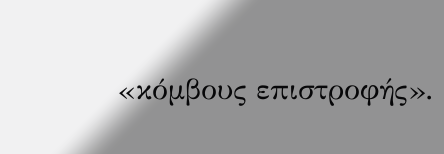«κόμβους επιστροφής».